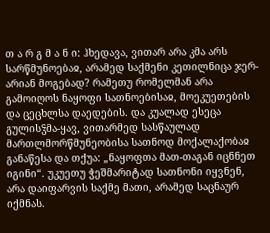თ ა რ გ მ ა ნ ი: ჰხედავა, ვითარ არა კმა არს სარწმუნოებაჲ, არამედ საქმენი კეთილნიცა ჯერ-არიან მოგებად? რამეთუ რომელმან არა გამოიღოს ნაყოფი სათნოებისაჲ, მოეკუეთების და ცეცხლსა დაედების. და კუალად ესეცა გულისჴმა-ყავ, ვითარმედ სასწაულად მართლმორწმუნეობისა სათნოდ მოქალაქობაჲ განაწესა და თქუა: „ნაყოფთა მათ-თაგან იცნნეთ იგინი“. უკუეთუ ჭეშმარიტად სათნონი იყვნენ, არა დაიფარვის საქმე მათი, არამედ საცნაურ იქმნას.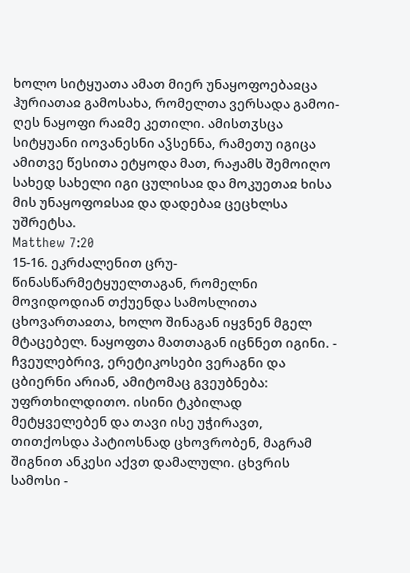ხოლო სიტყუათა ამათ მიერ უნაყოფოებაჲცა ჰურიათაჲ გამოსახა, რომელთა ვერსადა გამოი-ღეს ნაყოფი რაჲმე კეთილი. ამისთჳსცა სიტყუანი იოვანესნი აჴსენნა, რამეთუ იგიცა ამითვე წესითა ეტყოდა მათ, რაჟამს შემოიღო სახედ სახელი იგი ცულისაჲ და მოკუეთაჲ ხისა მის უნაყოფოჲსაჲ და დადებაჲ ცეცხლსა უშრეტსა.
Matthew 7:20
15-16. ეკრძალენით ცრუ-წინასწარმეტყუელთაგან, რომელნი მოვიდოდიან თქუენდა სამოსლითა ცხოვართაჲთა, ხოლო შინაგან იყვნენ მგელ მტაცებელ. ნაყოფთა მათთაგან იცნნეთ იგინი. - ჩვეულებრივ, ერეტიკოსები ვერაგნი და ცბიერნი არიან, ამიტომაც გვეუბნება: უფრთხილდითო. ისინი ტკბილად მეტყველებენ და თავი ისე უჭირავთ, თითქოსდა პატიოსნად ცხოვრობენ, მაგრამ შიგნით ანკესი აქვთ დამალული. ცხვრის სამოსი -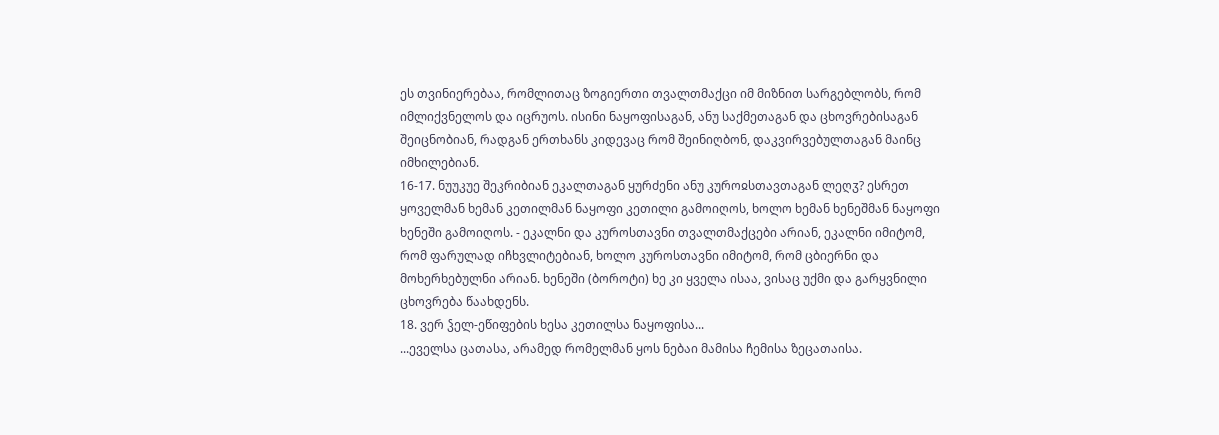ეს თვინიერებაა, რომლითაც ზოგიერთი თვალთმაქცი იმ მიზნით სარგებლობს, რომ იმლიქვნელოს და იცრუოს. ისინი ნაყოფისაგან, ანუ საქმეთაგან და ცხოვრებისაგან შეიცნობიან, რადგან ერთხანს კიდევაც რომ შეინიღბონ, დაკვირვებულთაგან მაინც იმხილებიან.
16-17. ნუუკუე შეკრიბიან ეკალთაგან ყურძენი ანუ კუროჲსთავთაგან ლეღჳ? ესრეთ ყოველმან ხემან კეთილმან ნაყოფი კეთილი გამოიღოს, ხოლო ხემან ხენეშმან ნაყოფი ხენეში გამოიღოს. - ეკალნი და კუროსთავნი თვალთმაქცები არიან, ეკალნი იმიტომ, რომ ფარულად იჩხვლიტებიან, ხოლო კუროსთავნი იმიტომ, რომ ცბიერნი და მოხერხებულნი არიან. ხენეში (ბოროტი) ხე კი ყველა ისაა, ვისაც უქმი და გარყვნილი ცხოვრება წაახდენს.
18. ვერ ჴელ-ეწიფების ხესა კეთილსა ნაყოფისა...
...ეველსა ცათასა, არამედ რომელმან ყოს ნებაი მამისა ჩემისა ზეცათაისა.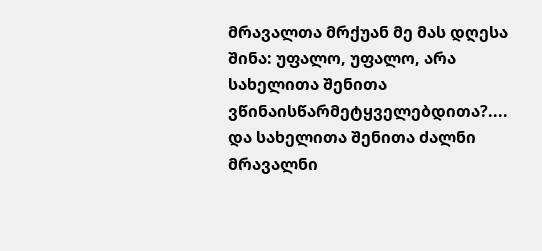მრავალთა მრქუან მე მას დღესა შინა: უფალო, უფალო, არა სახელითა შენითა ვწინაისწარმეტყველებდითა?.... და სახელითა შენითა ძალნი მრავალნი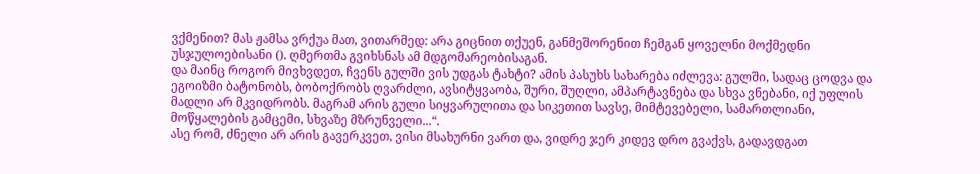ვქმენით? მას ჟამსა ვრქუა მათ, ვითარმედ: არა გიცნით თქუენ, განმეშორენით ჩემგან ყოველნი მოქმედნი უსჯულოებისანი (). ღმერთმა გვიხსნას ამ მდგომარეობისაგან.
და მაინც როგორ მივხვდეთ, ჩვენს გულში ვის უდგას ტახტი? ამის პასუხს სახარება იძლევა: გულში, სადაც ცოდვა და ეგოიზმი ბატონობს, ბობოქრობს ღვარძლი, ავსიტყვაობა, შური, შუღლი, ამპარტავნება და სხვა ვნებანი, იქ უფლის მადლი არ მკვიდრობს. მაგრამ არის გული სიყვარულითა და სიკეთით სავსე, მიმტევებელი, სამართლიანი, მოწყალების გამცემი, სხვაზე მზრუნველი...“.
ასე რომ, ძნელი არ არის გავერკვეთ, ვისი მსახურნი ვართ და, ვიდრე ჯერ კიდევ დრო გვაქვს, გადავდგათ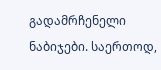გადამრჩენელი ნაბიჯები. საერთოდ,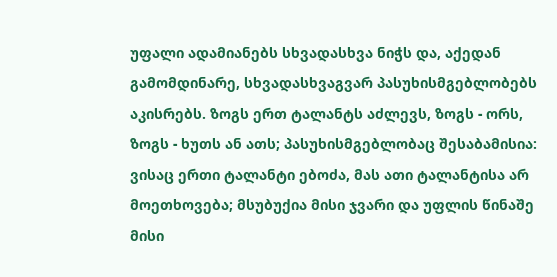უფალი ადამიანებს სხვადასხვა ნიჭს და, აქედან გამომდინარე, სხვადასხვაგვარ პასუხისმგებლობებს აკისრებს. ზოგს ერთ ტალანტს აძლევს, ზოგს - ორს, ზოგს - ხუთს ან ათს; პასუხისმგებლობაც შესაბამისია: ვისაც ერთი ტალანტი ებოძა, მას ათი ტალანტისა არ მოეთხოვება; მსუბუქია მისი ჯვარი და უფლის წინაშე მისი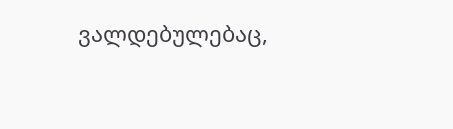ვალდებულებაც,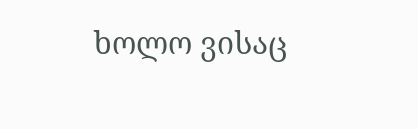ხოლო ვისაც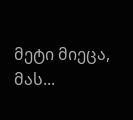მეტი მიეცა, მას...